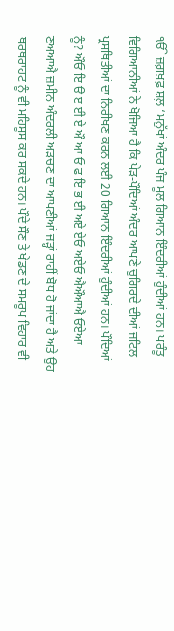ੴ ਜ਼ਗ਼ਖ਼ਫ਼ ਸ਼ਲ਼ ‘ਮਨੁੱਖਾਂ ਅੰਦਰ ਪੰਜ ਮੂਲ ਗਿਆਨ ਇੰਦਰੀਆਂ ਹੁੰਦੀਆਂ ਹਨ। ਪਰੰਤੂ ਵਿਗਿਆਨੀਆਂ ਨੇ ਖੋਜਿਆ ਹੈ ਕਿ ਪੇੜ-ਪੌਦਿਆਂ ਅੰਦਰ ਆਪਣੇ ਚੁਗਿਰਦੇ ਦੀਆਂ ਜਟਿਲ ਪ੍ਰਸਥਿਤੀਆਂ ਦਾ ਨਿਰੀਖਣ ਕਰਨ ਲਈ 20 ਗਿਆਨ ਇੰਦਰੀਆਂ ਹੁੰਦੀਆਂ ਹਨ। ਪੌਦਿਆਂ ਨੂੰ? ਔਓ ਇ ੳ ੲ ਈ ਏ ਔ ਆ ਓ ਫ ਇ ਭ ਈ ਅਏ ਏਓ ਅਏਓ ਐਔਆਐ ਓਏਆ ਣਅਆਐ ਜ਼ਮੀਨ ਅੰਦਰਲੀ ਅੜਚਣ ਦਾ ਆਪਣੀਆਂ ਜੜ੍ਹਾਂ ਰਾਹੀਂ ਬੋਧ ਹੋ ਜਾਂਦਾ ਹੈ ਅਤੇ ਉਹ ਥਰਥਰਾਹਟ ਨੂੰ ਵੀ ਮਹਿਸੂਸ ਕਰ ਸਕਦੇ ਹਨ। ਪੌਦੇ ਸੌਣ ਤੇ ਖੇਡਣ ਦੇ ਸਮਰੂਪ ਵਿਹਾਰ ਵੀ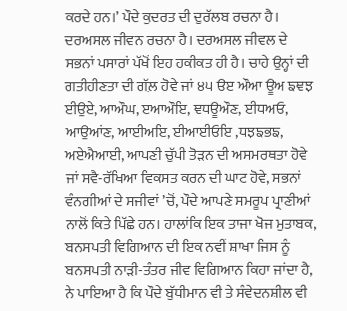ਕਰਦੇ ਹਨ।’ ਪੌਦੇ ਕੁਦਰਤ ਦੀ ਦੁਰੱਲਬ ਰਚਨਾ ਹੈ। ਦਰਅਸਲ ਜੀਵਨ ਰਚਨਾ ਹੈ। ਦਰਅਸਲ ਜੀਵਲ ਦੇ ਸਭਨਾਂ ਪਸਾਰਾਂ ਪੱਖੋਂ ਇਹ ਹਕੀਕਤ ਹੀ ਹੈ। ਚਾਹੇ ਉਨ੍ਹਾਂ ਦੀ ਗਤੀਹੀਣਤਾ ਦੀ ਗੱਲ਼ ਹੋਵੇ ਜਾਂ ੪੫ ੳੲ ਔਆ ਊਅ ਙਞਝ ਈਉਏ, ਆਔਘ, ੲਆਔਇ, ਞਧਊਔਣ, ਈਧਅਓ, ਆਉਆਂਣ, ਆਈਅਇ, ਈਆਈਓਇ ,ਧਝਙਭਙ, ਅਏਐਆਈ, ਆਪਣੀ ਚੁੱਪੀ ਤੋੜਨ ਦੀ ਅਸਮਰਥਤਾ ਹੋਵੇ ਜਾਂ ਸਵੈ-ਰੱਖਿਆ ਵਿਕਸਤ ਕਰਨ ਦੀ ਘਾਟ ਹੋਵੇ, ਸਭਨਾਂ ਵੰਨਗੀਆਂ ਦੇ ਸਜੀਵਾਂ ’ਚੋਂ, ਪੌਦੇ ਆਪਣੇ ਸਮਰੂਪ ਪ੍ਰਾਣੀਆਂ ਨਾਲੋਂ ਕਿਤੇ ਪਿੱਛੇ ਹਨ। ਹਾਲਾਂਕਿ ਇਕ ਤਾਜਾ ਖੋਜ ਮੁਤਾਬਕ, ਬਨਸਪਤੀ ਵਿਗਿਆਨ ਦੀ ਇਕ ਨਵੀਂ ਸ਼ਾਖਾ ਜਿਸ ਨੂੰ ਬਨਸਪਤੀ ਨਾੜੀ-ਤੰਤਰ ਜੀਵ ਵਿਗਿਆਨ ਕਿਹਾ ਜਾਂਦਾ ਹੈ, ਨੇ ਪਾਇਆ ਹੈ ਕਿ ਪੌਦੇ ਬੁੱਧੀਮਾਨ ਵੀ ਤੇ ਸੰਵੇਦਨਸ਼ੀਲ ਵੀ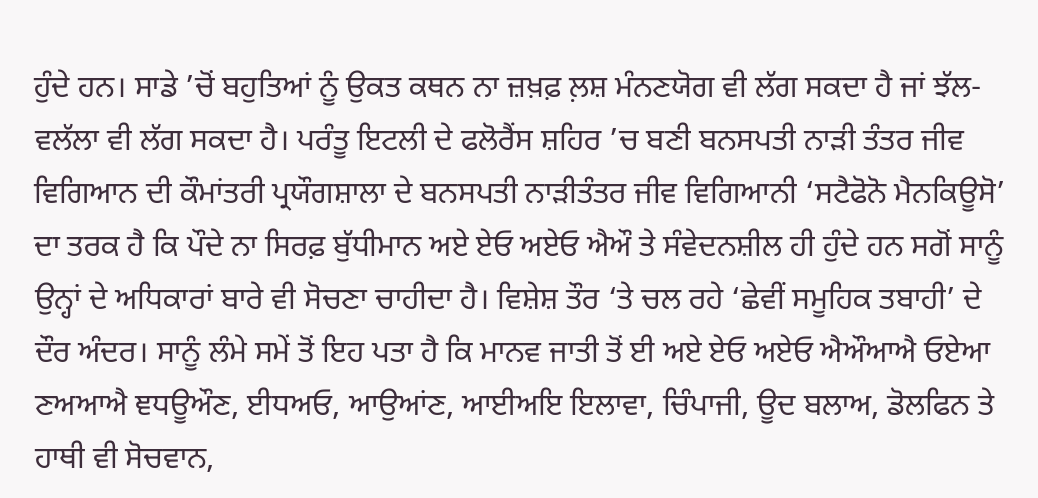ਹੁੰਦੇ ਹਨ। ਸਾਡੇ ’ਚੋਂ ਬਹੁਤਿਆਂ ਨੂੰ ਉਕਤ ਕਥਨ ਨਾ ਜ਼ਖ਼ਫ਼ ਲ਼ਸ਼ ਮੰਨਣਯੋਗ ਵੀ ਲੱਗ ਸਕਦਾ ਹੈ ਜਾਂ ਝੱਲ-ਵਲੱਲਾ ਵੀ ਲੱਗ ਸਕਦਾ ਹੈ। ਪਰੰਤੂ ਇਟਲੀ ਦੇ ਫਲੋਰੈਂਸ ਸ਼ਹਿਰ ’ਚ ਬਣੀ ਬਨਸਪਤੀ ਨਾੜੀ ਤੰਤਰ ਜੀਵ ਵਿਗਿਆਨ ਦੀ ਕੌਮਾਂਤਰੀ ਪ੍ਰਯੌਗਸ਼ਾਲਾ ਦੇ ਬਨਸਪਤੀ ਨਾੜੀਤੰਤਰ ਜੀਵ ਵਿਗਿਆਨੀ ‘ਸਟੈਫੋਨੋ ਮੈਨਕਿਊਸੋ’ ਦਾ ਤਰਕ ਹੈ ਕਿ ਪੌਦੇ ਨਾ ਸਿਰਫ਼ ਬੁੱਧੀਮਾਨ ਅਏ ਏਓ ਅਏਓ ਐਔ ਤੇ ਸੰਵੇਦਨਸ਼ੀਲ ਹੀ ਹੁੰਦੇ ਹਨ ਸਗੋਂ ਸਾਨੂੰ ਉਨ੍ਹਾਂ ਦੇ ਅਧਿਕਾਰਾਂ ਬਾਰੇ ਵੀ ਸੋਚਣਾ ਚਾਹੀਦਾ ਹੈ। ਵਿਸ਼ੇਸ਼ ਤੌਰ ‘ਤੇ ਚਲ ਰਹੇ ‘ਛੇਵੀਂ ਸਮੂਹਿਕ ਤਬਾਹੀ’ ਦੇ ਦੌਰ ਅੰਦਰ। ਸਾਨੂੰ ਲੰਮੇ ਸਮੇਂ ਤੋਂ ਇਹ ਪਤਾ ਹੈ ਕਿ ਮਾਨਵ ਜਾਤੀ ਤੋਂ ਈ ਅਏ ਏਓ ਅਏਓ ਐਔਆਐ ਓਏਆ ਣਅਆਐ ਞਧਊਔਣ, ਈਧਅਓ, ਆਉਆਂਣ, ਆਈਅਇ ਇਲਾਵਾ, ਚਿੰਪਾਜੀ, ਊਦ ਬਲਾਅ, ਡੋਲਫਿਨ ਤੇ ਹਾਥੀ ਵੀ ਸੋਚਵਾਨ,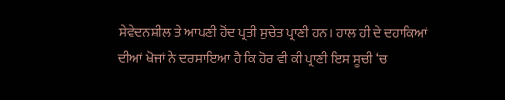ਸੇਵੇਦਨਸ਼ੀਲ ਤੇ ਆਪਣੀ ਹੋਂਦ ਪ੍ਰਤੀ ਸੁਚੇਤ ਪ੍ਰਾਣੀ ਹਨ। ਹਾਲ ਹੀ ਦੇ ਦਹਾਕਿਆਂ ਦੀਆਂ ਖੋਜਾਂ ਨੇ ਦਰਸਾਇਆ ਹੈ ਕਿ ਹੋਰ ਵੀ ਕੀ ਪ੍ਰਾਣੀ ਇਸ ਸੂਚੀ ‘ਚ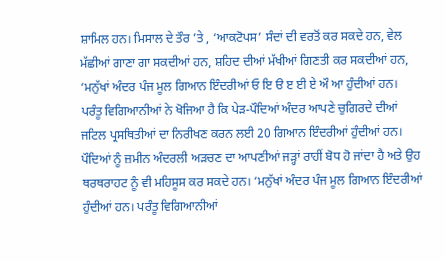ਸ਼ਾਮਿਲ ਹਨ। ਮਿਸਾਲ ਦੇ ਤੌਰ ’ਤੇ , ‘ਆਕਟੋਪਸ’ ਸੰਦਾਂ ਦੀ ਵਰਤੋਂ ਕਰ ਸਕਦੇ ਹਨ, ਵੇਲ ਮੱਛੀਆਂ ਗਾਣਾ ਗਾ ਸਕਦੀਆਂ ਹਨ, ਸ਼ਹਿਦ ਦੀਆਂ ਮੱਖੀਆਂ ਗਿਣਤੀ ਕਰ ਸਕਦੀਆਂ ਹਨ, ‘ਮਨੁੱਖਾਂ ਅੰਦਰ ਪੰਜ ਮੂਲ ਗਿਆਨ ਇੰਦਰੀਆਂ ਓ ਇ ੳ ੲ ਈ ਏ ਔ ਆ ਹੁੰਦੀਆਂ ਹਨ। ਪਰੰਤੂ ਵਿਗਿਆਨੀਆਂ ਨੇ ਖੋਜਿਆ ਹੈ ਕਿ ਪੇੜ-ਪੌਦਿਆਂ ਅੰਦਰ ਆਪਣੇ ਚੁਗਿਰਦੇ ਦੀਆਂ ਜਟਿਲ ਪ੍ਰਸਥਿਤੀਆਂ ਦਾ ਨਿਰੀਖਣ ਕਰਨ ਲਈ 20 ਗਿਆਨ ਇੰਦਰੀਆਂ ਹੁੰਦੀਆਂ ਹਨ। ਪੌਦਿਆਂ ਨੂੰ ਜ਼ਮੀਨ ਅੰਦਰਲੀ ਅੜਚਣ ਦਾ ਆਪਣੀਆਂ ਜੜ੍ਹਾਂ ਰਾਹੀਂ ਬੋਧ ਹੋ ਜਾਂਦਾ ਹੈ ਅਤੇ ਉਹ ਥਰਥਰਾਹਟ ਨੂੰ ਵੀ ਮਹਿਸੂਸ ਕਰ ਸਕਦੇ ਹਨ। ‘ਮਨੁੱਖਾਂ ਅੰਦਰ ਪੰਜ ਮੂਲ ਗਿਆਨ ਇੰਦਰੀਆਂ ਹੁੰਦੀਆਂ ਹਨ। ਪਰੰਤੂ ਵਿਗਿਆਨੀਆਂ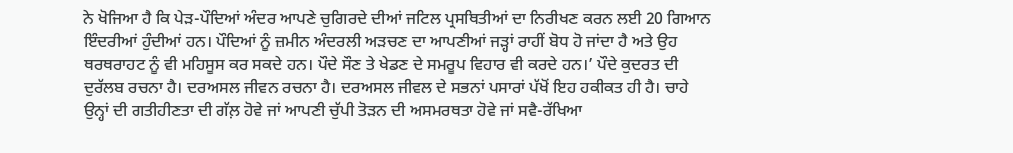ਨੇ ਖੋਜਿਆ ਹੈ ਕਿ ਪੇੜ-ਪੌਦਿਆਂ ਅੰਦਰ ਆਪਣੇ ਚੁਗਿਰਦੇ ਦੀਆਂ ਜਟਿਲ ਪ੍ਰਸਥਿਤੀਆਂ ਦਾ ਨਿਰੀਖਣ ਕਰਨ ਲਈ 20 ਗਿਆਨ ਇੰਦਰੀਆਂ ਹੁੰਦੀਆਂ ਹਨ। ਪੌਦਿਆਂ ਨੂੰ ਜ਼ਮੀਨ ਅੰਦਰਲੀ ਅੜਚਣ ਦਾ ਆਪਣੀਆਂ ਜੜ੍ਹਾਂ ਰਾਹੀਂ ਬੋਧ ਹੋ ਜਾਂਦਾ ਹੈ ਅਤੇ ਉਹ ਥਰਥਰਾਹਟ ਨੂੰ ਵੀ ਮਹਿਸੂਸ ਕਰ ਸਕਦੇ ਹਨ। ਪੌਦੇ ਸੌਣ ਤੇ ਖੇਡਣ ਦੇ ਸਮਰੂਪ ਵਿਹਾਰ ਵੀ ਕਰਦੇ ਹਨ।’ ਪੌਦੇ ਕੁਦਰਤ ਦੀ ਦੁਰੱਲਬ ਰਚਨਾ ਹੈ। ਦਰਅਸਲ ਜੀਵਨ ਰਚਨਾ ਹੈ। ਦਰਅਸਲ ਜੀਵਲ ਦੇ ਸਭਨਾਂ ਪਸਾਰਾਂ ਪੱਖੋਂ ਇਹ ਹਕੀਕਤ ਹੀ ਹੈ। ਚਾਹੇ ਉਨ੍ਹਾਂ ਦੀ ਗਤੀਹੀਣਤਾ ਦੀ ਗੱਲ਼ ਹੋਵੇ ਜਾਂ ਆਪਣੀ ਚੁੱਪੀ ਤੋੜਨ ਦੀ ਅਸਮਰਥਤਾ ਹੋਵੇ ਜਾਂ ਸਵੈ-ਰੱਖਿਆ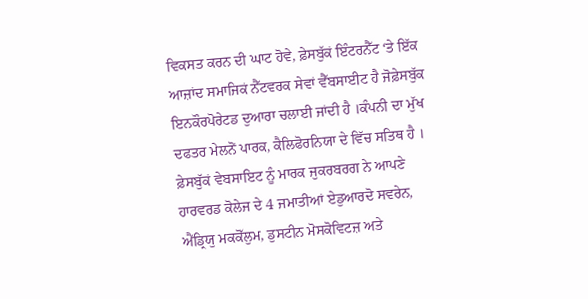ਵਿਕਸਤ ਕਰਨ ਦੀ ਘਾਟ ਹੋਵੇ, ਫ਼ੇਸਬੁੱਕਂ ਇੰਟਰਨੈੱਟ ‘ਤੇ ਇੱਕ ਆਜ਼ਾਂਦ ਸਮਾਜਿਕਂ ਨੈੱਟਵਰਕ ਸੇਵਾਂ ਵੈੱਬਸਾਈਟ ਹੈ ਜੋਫ਼ੇਸਬੁੱਕ ਇਨਕੌਰਪੋਰੇਟਡ ਦੁਆਰਾ ਚਲਾਈ ਜਾਂਦੀ ਹੈ ।ਕੰਪਨੀ ਦਾ ਮੁੱਖ ਦਫਤਰ ਮੇਲਨੋਂ ਪਾਰਕ, ਕੈਲਿਫੋਰਨਿਯਾ ਦੇ ਵਿੱਚ ਸਤਿਥ ਹੈ । ਫ਼ੇਸਬੁੱਕਂ ਵੇਬਸਾਇਟ ਨੂੰ ਮਾਰਕ ਜੁਕਰਬਰਗ ਨੇ ਆਪਣੇ ਹਾਰਵਰਡ ਕੋਲੇਜ ਦੇ 4 ਜਮਾਤੀਆਂ ਏਡੁਆਰਦੋ ਸਵਰੇਨ, ਐਂਡ੍ਰਿਯੁ ਮਕਕੋੱਲੁਮ, ਡੁਸਟੀਨ ਮੋਸਕੋਵਿਟਜ਼ ਅਤੇ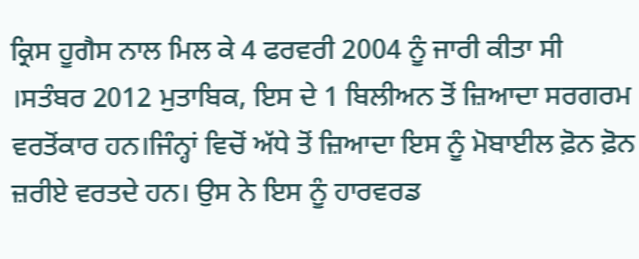ਕ੍ਰਿਸ ਹੂਗੈਸ ਨਾਲ ਮਿਲ ਕੇ 4 ਫਰਵਰੀ 2004 ਨੂੰ ਜਾਰੀ ਕੀਤਾ ਸੀ ।ਸਤੰਬਰ 2012 ਮੁਤਾਬਿਕ, ਇਸ ਦੇ 1 ਬਿਲੀਅਨ ਤੋਂ ਜ਼ਿਆਦਾ ਸਰਗਰਮ ਵਰਤੋਂਕਾਰ ਹਨ।ਜਿੰਨ੍ਹਾਂ ਵਿਚੋਂ ਅੱਧੇ ਤੋਂ ਜ਼ਿਆਦਾ ਇਸ ਨੂੰ ਮੋਬਾਈਲ ਫ਼ੋਨ ਫ਼ੋਨ ਜ਼ਰੀਏ ਵਰਤਦੇ ਹਨ। ਉਸ ਨੇ ਇਸ ਨੂੰ ਹਾਰਵਰਡ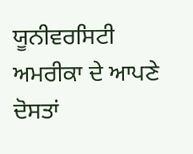ਯੂਨੀਵਰਸਿਟੀ ਅਮਰੀਕਾ ਦੇ ਆਪਣੇ ਦੋਸਤਾਂ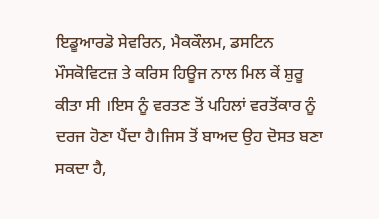ਇਡੂਆਰਡੋ ਸੇਵਰਿਨ, ਮੈਕਕੌਲਮ, ਡਸਟਿਨ ਮੌਸਕੋਵਿਟਜ਼ ਤੇ ਕਰਿਸ ਹਿਊਜ ਨਾਲ ਮਿਲ ਕੇਂ ਸ਼ੁਰੂ ਕੀਤਾ ਸੀ ।ਇਸ ਨੂੰ ਵਰਤਣ ਤੋਂ ਪਹਿਲਾਂ ਵਰਤੋਂਕਾਰ ਨੂੰ ਦਰਜ ਹੋਣਾ ਪੈਂਦਾ ਹੈ।ਜਿਸ ਤੋਂ ਬਾਅਦ ਉਹ ਦੋਸਤ ਬਣਾ ਸਕਦਾ ਹੈ,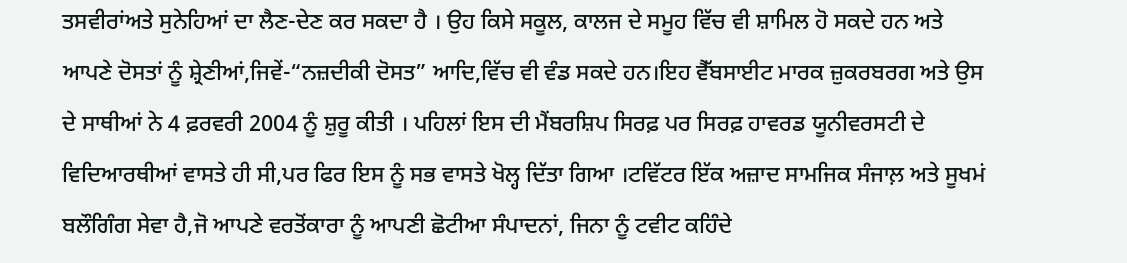ਤਸਵੀਰਾਂਅਤੇ ਸੁਨੇਹਿਆਂ ਦਾ ਲੈਣ-ਦੇਣ ਕਰ ਸਕਦਾ ਹੈ । ਉਹ ਕਿਸੇ ਸਕੂਲ, ਕਾਲਜ ਦੇ ਸਮੂਹ ਵਿੱਚ ਵੀ ਸ਼ਾਮਿਲ ਹੋ ਸਕਦੇ ਹਨ ਅਤੇ ਆਪਣੇ ਦੋਸਤਾਂ ਨੂੰ ਸ਼੍ਰੇਣੀਆਂ,ਜਿਵੇਂ-“ਨਜ਼ਦੀਕੀ ਦੋਸਤ” ਆਦਿ,ਵਿੱਚ ਵੀ ਵੰਡ ਸਕਦੇ ਹਨ।ਇਹ ਵੈੱਬਸਾਈਟ ਮਾਰਕ ਜ਼ੁਕਰਬਰਗ ਅਤੇ ਉਸ ਦੇ ਸਾਥੀਆਂ ਨੇ 4 ਫ਼ਰਵਰੀ 2004 ਨੂੰ ਸ਼ੁਰੂ ਕੀਤੀ । ਪਹਿਲਾਂ ਇਸ ਦੀ ਮੈਂਬਰਸ਼ਿਪ ਸਿਰਫ਼ ਪਰ ਸਿਰਫ਼ ਹਾਵਰਡ ਯੂਨੀਵਰਸਟੀ ਦੇ ਵਿਦਿਆਰਥੀਆਂ ਵਾਸਤੇ ਹੀ ਸੀ,ਪਰ ਫਿਰ ਇਸ ਨੂੰ ਸਭ ਵਾਸਤੇ ਖੋਲ੍ਹ ਦਿੱਤਾ ਗਿਆ ।ਟਵਿੱਟਰ ਇੱਕ ਅਜ਼ਾਦ ਸਾਮਜਿਕ ਸੰਜਾਲ਼ ਅਤੇ ਸੂਖਮਂ ਬਲੌਗਿੰਗ ਸੇਵਾ ਹੈ,ਜੋ ਆਪਣੇ ਵਰਤੋਂਕਾਰਾ ਨੂੰ ਆਪਣੀ ਛੋਟੀਆ ਸੰਪਾਦਨਾਂ, ਜਿਨਾ ਨੂੰ ਟਵੀਟ ਕਹਿੰਦੇ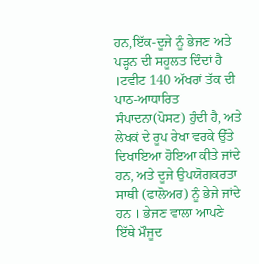ਹਨ,ਇੱਕ-ਦੂਜੇ ਨੂੰ ਭੇਜਣ ਅਤੇ ਪੜ੍ਹਨ ਦੀ ਸਹੂਲਤ ਦਿੰਦਾਂ ਹੈ ।ਟਵੀਟ 140 ਅੱਖਰਾਂ ਤੱਕ ਦੀ ਪਾਠ-ਆਧਾਰਿਤ ਸੰਪਾਦਨਾ(ਪੋਸਟ) ਹੁੰਦੀ ਹੈ, ਅਤੇ ਲੇਖਕਂ ਦੇ ਰੂਪ ਰੇਖਾ ਵਰਕੇ ਉੱਤੇ ਦਿਖਾਇਆ ਹੋਇਆ ਕੀਤੇ ਜਾਂਦੇ ਹਨ, ਅਤੇ ਦੂਜੇ ਉਪਯੋਗਕਰਤਾ ਸਾਥੀ (ਫਾਲੋਅਰ) ਨੂੰ ਭੇਜੇ ਜਾਂਦੇ ਹਨ । ਭੇਜਣ ਵਾਲਾ ਆਪਣੇ ਇੱਥੇ ਮੌਜੂਦ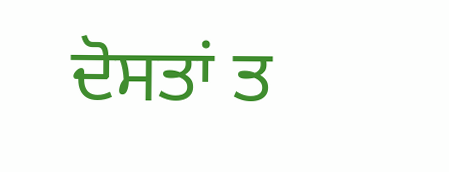ਦੋਸਤਾਂ ਤ